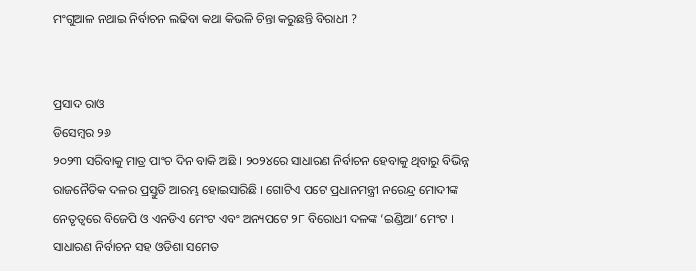ମଂଗୁଆଳ ନଥାଇ ନିର୍ବାଚନ ଲଢିବା କଥା କିଭଳି ଚିନ୍ତା କରୁଛନ୍ତି ବିରାଧୀ ?


ପ୍ରସାଦ ରାଓ
ଡିସେମ୍ବର ୨୬
୨୦୨୩ ସରିବାକୁ ମାତ୍ର ପାଂଚ ଦିନ ବାକି ଅଛି । ୨୦୨୪ରେ ସାଧାରଣ ନିର୍ବାଚନ ହେବାକୁ ଥିବାରୁ ବିଭିନ୍ନ ରାଜନୈତିକ ଦଳର ପ୍ରସ୍ତୁତି ଆରମ୍ଭ ହୋଇସାରିଛି । ଗୋଟିଏ ପଟେ ପ୍ରଧାନମନ୍ତ୍ରୀ ନରେନ୍ଦ୍ର ମୋଦୀଙ୍କ ନେତୃତ୍ୱରେ ବିଜେପି ଓ ଏନଡିଏ ମେଂଟ ଏବଂ ଅନ୍ୟପଟେ ୨୮ ବିରୋଧୀ ଦଳଙ୍କ ‘ଇଣ୍ଡିଆ’ ମେଂଟ । ସାଧାରଣ ନିର୍ବାଚନ ସହ ଓଡିଶା ସମେତ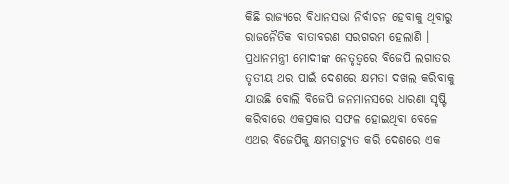କିଛି ରାଜ୍ୟରେ ବିଧାନସଭା ନିର୍ବାଚନ ହେବାକୁ ଥିବାରୁ ରାଜନୈତିକ ବାତାବରଣ ସରଗରମ ହେଲାଣି ।
ପ୍ରଧାନମନ୍ତ୍ରୀ ମୋଦୀଙ୍କ ନେତୃତ୍ୱରେ ବିଜେପି ଲଗାତର ତୃତୀୟ ଥର ପାଇଁ ଦେଶରେ କ୍ଷମତା ଦଖଲ କରିବାକୁ ଯାଉଛି ବୋଲି ବିଜେପି ଜନମାନସରେ ଧାରଣା ସୃଷ୍ଟି କରିବାରେ ଏକପ୍ରକାର ସଫଳ ହୋଇଥିବା ବେଳେ ଏଥର ବିଜେପିକୁ କ୍ଷମତାଚ୍ୟୁତ କରି ଦେଶରେ ଏକ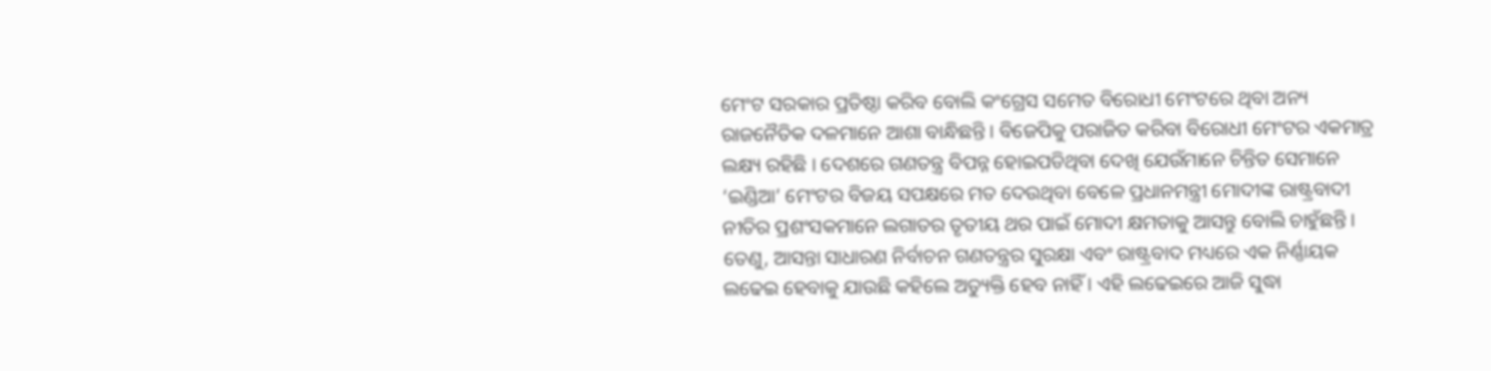ମେଂଟ ସରକାର ପ୍ରତିଷ୍ଠା କରିବ ବୋଲି କଂଗ୍ରେସ ସମେତ ବିରୋଧୀ ମେଂଟରେ ଥିବା ଅନ୍ୟ ରାଜନୈତିକ ଦଳମାନେ ଆଶା ବାନ୍ଧିଛନ୍ତି । ବିଜେପିକୁ ପରାଜିତ କରିବା ବିରୋଧୀ ମେଂଟର ଏକମାତ୍ର ଲକ୍ଷ୍ୟ ରହିଛି । ଦେଶରେ ଗଣତନ୍ତ୍ର ବିପନ୍ନ ହୋଇପଡିଥିବା ଦେଖି ଯେଉଁମାନେ ଚିନ୍ତିତ ସେମାନେ ‘ଇଣ୍ଡିଆ’ ମେଂଟର ବିଜୟ ସପକ୍ଷରେ ମତ ଦେଉଥିବା ବେଳେ ପ୍ରଧାନମନ୍ତ୍ରୀ ମୋଦୀଙ୍କ ରାଷ୍ଟ୍ରବାଦୀ ନୀତିର ପ୍ରଶଂସକମାନେ ଲଗାତର ତୃତୀୟ ଥର ପାଇଁ ମୋଦୀ କ୍ଷମତାକୁ ଆସନ୍ତୁ ବୋଲି ଚାହୁଁଛନ୍ତି ।
ତେଣୁ, ଆସନ୍ତା ସାଧାରଣ ନିର୍ବାଚନ ଗଣତନ୍ତ୍ରର ସୁରକ୍ଷା ଏବଂ ରାଷ୍ଟ୍ରବାଦ ମଧ୍ୟରେ ଏକ ନିର୍ଣ୍ଣାୟକ ଲଢେଇ ହେବାକୁ ଯାଉଛି କହିଲେ ଅତ୍ୟୁକ୍ତି ହେବ ନାହିଁ । ଏହି ଲଢେଇରେ ଆଜି ସୁଦ୍ଧା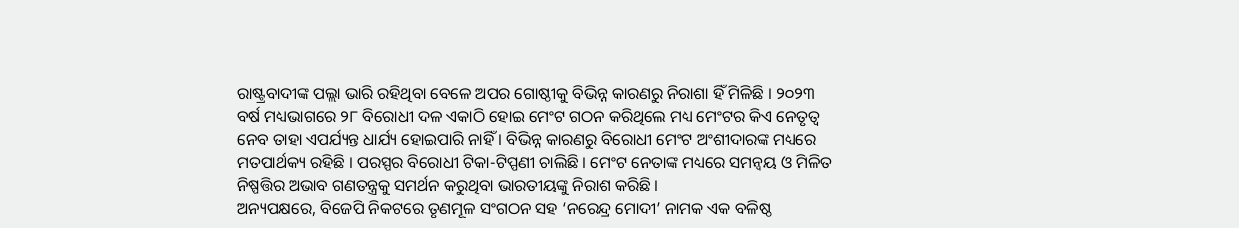ରାଷ୍ଟ୍ରବାଦୀଙ୍କ ପଲ୍ଲା ଭାରି ରହିଥିବା ବେଳେ ଅପର ଗୋଷ୍ଠୀକୁ ବିଭିନ୍ନ କାରଣରୁ ନିରାଶା ହିଁ ମିଳିଛି । ୨୦୨୩ ବର୍ଷ ମଧ୍ୟଭାଗରେ ୨୮ ବିରୋଧୀ ଦଳ ଏକାଠି ହୋଇ ମେଂଟ ଗଠନ କରିଥିଲେ ମଧ୍ୟ ମେଂଟର କିଏ ନେତୃତ୍ୱ ନେବ ତାହା ଏପର୍ଯ୍ୟନ୍ତ ଧାର୍ଯ୍ୟ ହୋଇପାରି ନାହିଁ । ବିଭିନ୍ନ କାରଣରୁ ବିରୋଧୀ ମେଂଟ ଅଂଶୀଦାରଙ୍କ ମଧ୍ୟରେ ମତପାର୍ଥକ୍ୟ ରହିଛି । ପରସ୍ପର ବିରୋଧୀ ଟିକା-ଟିପ୍ପଣୀ ଚାଲିଛି । ମେଂଟ ନେତାଙ୍କ ମଧ୍ୟରେ ସମନ୍ୱୟ ଓ ମିଳିତ ନିଷ୍ପତ୍ତିର ଅଭାବ ଗଣତନ୍ତ୍ରକୁ ସମର୍ଥନ କରୁଥିବା ଭାରତୀୟଙ୍କୁ ନିରାଶ କରିଛି ।
ଅନ୍ୟପକ୍ଷରେ, ବିଜେପି ନିକଟରେ ତୃଣମୂଳ ସଂଗଠନ ସହ ‘ନରେନ୍ଦ୍ର ମୋଦୀ’ ନାମକ ଏକ ବଳିଷ୍ଠ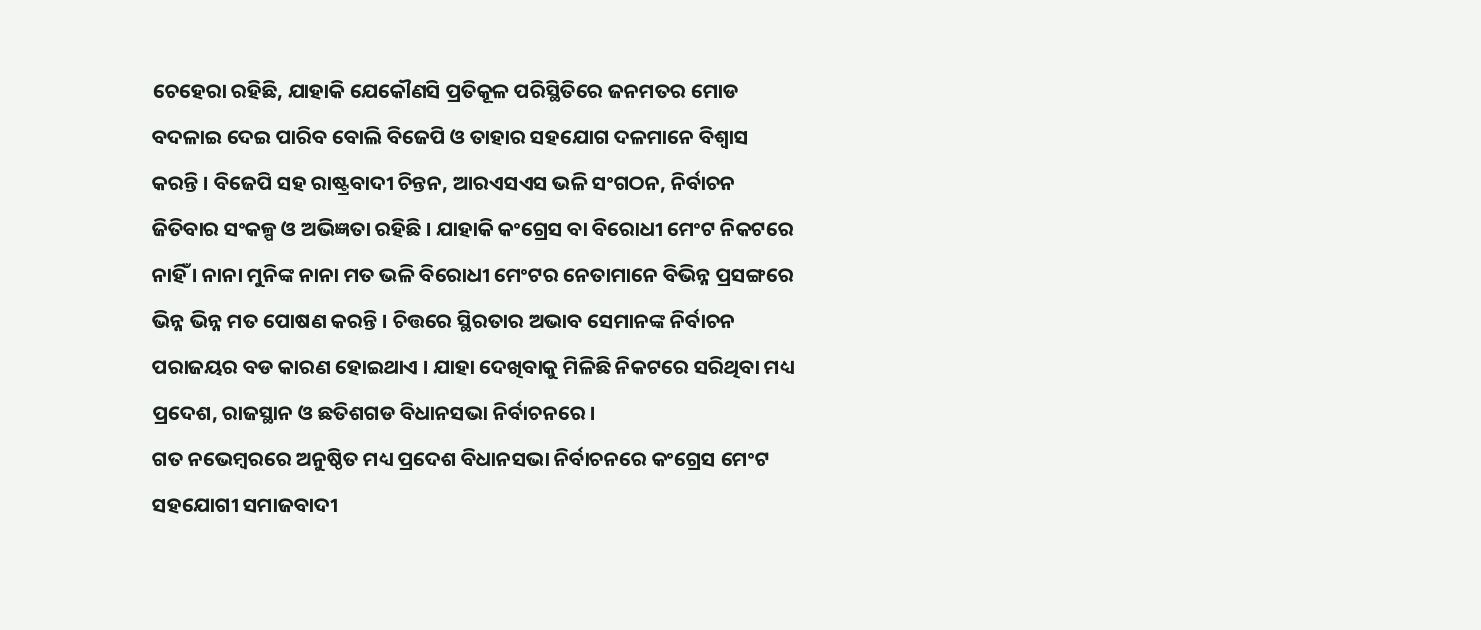ଚେହେରା ରହିଛି, ଯାହାକି ଯେକୌଣସି ପ୍ରତିକୂଳ ପରିସ୍ଥିତିରେ ଜନମତର ମୋଡ ବଦଳାଇ ଦେଇ ପାରିବ ବୋଲି ବିଜେପି ଓ ତାହାର ସହଯୋଗ ଦଳମାନେ ବିଶ୍ୱାସ କରନ୍ତି । ବିଜେପି ସହ ରାଷ୍ଟ୍ରବାଦୀ ଚିନ୍ତନ, ଆରଏସଏସ ଭଳି ସଂଗଠନ, ନିର୍ବାଚନ ଜିତିବାର ସଂକଳ୍ପ ଓ ଅଭିଜ୍ଞତା ରହିଛି । ଯାହାକି କଂଗ୍ରେସ ବା ବିରୋଧୀ ମେଂଟ ନିକଟରେ ନାହିଁ । ନାନା ମୁନିଙ୍କ ନାନା ମତ ଭଳି ବିରୋଧୀ ମେଂଟର ନେତାମାନେ ବିଭିନ୍ନ ପ୍ରସଙ୍ଗରେ ଭିନ୍ନ ଭିନ୍ନ ମତ ପୋଷଣ କରନ୍ତି । ଚିତ୍ତରେ ସ୍ଥିରତାର ଅଭାବ ସେମାନଙ୍କ ନିର୍ବାଚନ ପରାଜୟର ବଡ କାରଣ ହୋଇଥାଏ । ଯାହା ଦେଖିବାକୁ ମିଳିଛି ନିକଟରେ ସରିଥିବା ମଧ୍ୟ ପ୍ରଦେଶ, ରାଜସ୍ଥାନ ଓ ଛତିଶଗଡ ବିଧାନସଭା ନିର୍ବାଚନରେ ।
ଗତ ନଭେମ୍ବରରେ ଅନୁଷ୍ଠିତ ମଧ୍ୟ ପ୍ରଦେଶ ବିଧାନସଭା ନିର୍ବାଚନରେ କଂଗ୍ରେସ ମେଂଟ ସହଯୋଗୀ ସମାଜବାଦୀ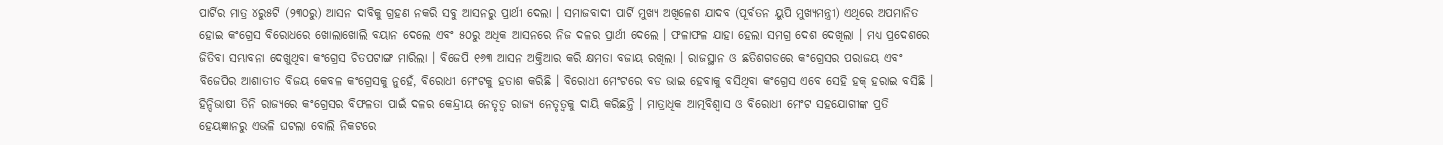ପାର୍ଟିର ମାତ୍ର ୪ରୁ୫ଟି (୨୩୦ରୁ) ଆସନ ଦାବିକୁ ଗ୍ରହଣ ନକରି ସବୁ ଆସନରୁ ପ୍ରାର୍ଥୀ ଦେଲା । ସମାଜବାଦୀ ପାର୍ଟି ମୁଖ୍ୟ ଅଖିଳେଶ ଯାଦବ (ପୂର୍ବତନ ୟୁପି ମୁଖ୍ୟମନ୍ତ୍ରୀ) ଏଥିରେ ଅପମାନିତ ହୋଇ କଂଗ୍ରେସ ବିରୋଧରେ ଖୋଲାଖୋଲି ବୟାନ ଦେଲେ ଏବଂ ୫୦ରୁ ଅଧିକ ଆସନରେ ନିଜ ଦଳର ପ୍ରାର୍ଥୀ ଦେଲେ । ଫଳାଫଳ ଯାହା ହେଲା ସମଗ୍ର ଦେଶ ଦେଖିଲା । ମଧ୍ୟ ପ୍ରଦେଶରେ ଜିତିବା ସମ୍ଭାବନା ଦେଖୁଥିବା କଂଗ୍ରେସ ଚିତପଟାଙ୍ଗ ମାରିଲା । ବିଜେପି ୧୬୩ ଆସନ ଅକ୍ତିଆର କରି କ୍ଷମତା ବଜାୟ ରଖିଲା । ରାଜସ୍ଥାନ ଓ ଛତିଶଗଡରେ କଂଗ୍ରେସର ପରାଜୟ ଏବଂ ବିଜେପିର ଆଶାତୀତ ବିଜୟ କେବଳ କଂଗ୍ରେସକୁ ନୁହେଁ, ବିରୋଧୀ ମେଂଟକୁ ହତାଶ କରିଛି । ବିରୋଧୀ ମେଂଟରେ ବଡ ଭାଇ ହେବାକୁ ବସିଥିବା କଂଗ୍ରେସ ଏବେ ସେହି ହକ୍ ହରାଇ ବସିଛି ।
ହିନ୍ଦିଭାଷୀ ତିନି ରାଜ୍ୟରେ କଂଗ୍ରେସର ବିଫଳତା ପାଇଁ ଦଳର କେନ୍ଦ୍ରୀୟ ନେତୃତ୍ୱ ରାଜ୍ୟ ନେତୃତ୍ୱକୁ ଦାୟି କରିଛନ୍ତି । ମାତ୍ରାଧିକ ଆତ୍ମବିଶ୍ୱାସ ଓ ବିରୋଧୀ ମେଂଟ ସହଯୋଗୀଙ୍କ ପ୍ରତି ହେୟଜ୍ଞାନରୁ ଏଭଳି ଘଟଲା ବୋଲି ନିକଟରେ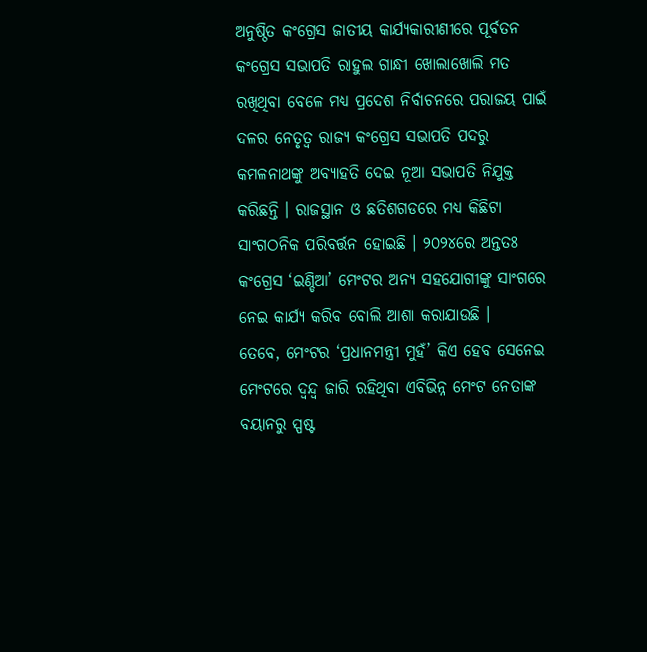ଅନୁଷ୍ଠିତ କଂଗ୍ରେସ ଜାତୀୟ କାର୍ଯ୍ୟକାରୀଣୀରେ ପୂର୍ବତନ କଂଗ୍ରେସ ସଭାପତି ରାହୁଲ ଗାନ୍ଧୀ ଖୋଲାଖୋଲି ମତ ରଖିଥିବା ବେଳେ ମଧ୍ୟ ପ୍ରଦେଶ ନିର୍ବାଚନରେ ପରାଜୟ ପାଇଁ ଦଳର ନେତୃତ୍ୱ ରାଜ୍ୟ କଂଗ୍ରେସ ସଭାପତି ପଦରୁ କମଳନାଥଙ୍କୁ ଅବ୍ୟାହତି ଦେଇ ନୂଆ ସଭାପତି ନିଯୁକ୍ତ କରିଛନ୍ତି । ରାଜସ୍ଥାନ ଓ ଛତିଶଗଡରେ ମଧ୍ୟ କିଛିଟା ସାଂଗଠନିକ ପରିବର୍ତ୍ତନ ହୋଇଛି । ୨୦୨୪ରେ ଅନ୍ତତଃ କଂଗ୍ରେସ ‘ଇଣ୍ଡିଆ’ ମେଂଟର ଅନ୍ୟ ସହଯୋଗୀଙ୍କୁ ସାଂଗରେ ନେଇ କାର୍ଯ୍ୟ କରିବ ବୋଲି ଆଶା କରାଯାଉଛି ।
ତେବେ, ମେଂଟର ‘ପ୍ରଧାନମନ୍ତ୍ରୀ ମୁହଁ’ କିଏ ହେବ ସେନେଇ ମେଂଟରେ ଦ୍ୱନ୍ଦ୍ୱ ଜାରି ରହିଥିବା ଏବିଭିନ୍ନ ମେଂଟ ନେତାଙ୍କ ବୟାନରୁ ସ୍ପଷ୍ଟ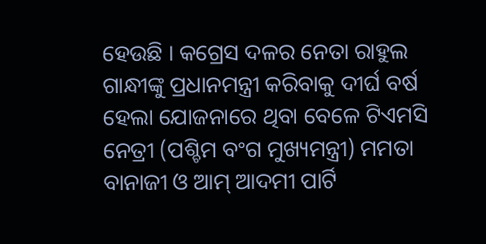ହେଉଛି । କଗ୍ରେସ ଦଳର ନେତା ରାହୁଲ ଗାନ୍ଧୀଙ୍କୁ ପ୍ରଧାନମନ୍ତ୍ରୀ କରିବାକୁ ଦୀର୍ଘ ବର୍ଷ ହେଲା ଯୋଜନାରେ ଥିବା ବେଳେ ଟିଏମସି ନେତ୍ରୀ (ପଶ୍ଚିମ ବଂଗ ମୁଖ୍ୟମନ୍ତ୍ରୀ) ମମତା ବାନାଜୀ ଓ ଆମ୍ ଆଦମୀ ପାର୍ଟି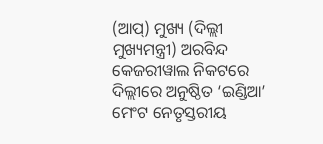(ଆପ୍) ମୁଖ୍ୟ (ଦିଲ୍ଲୀ ମୁଖ୍ୟମନ୍ତ୍ରୀ) ଅରବିନ୍ଦ କେଜରୀୱାଲ ନିକଟରେ ଦିଲ୍ଲୀରେ ଅନୁଷ୍ଠିତ ‘ଇଣ୍ଡିଆ’ ମେଂଟ ନେତୃସ୍ତରୀୟ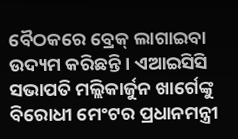ବୈଠକରେ ବ୍ରେକ୍ ଲାଗାଇବା ଉଦ୍ୟମ କରିଛନ୍ତି । ଏଆଇସିସି ସଭାପତି ମଲ୍ଲିକାର୍ଜୁନ ଖାର୍ଗେଙ୍କୁ ବିରୋଧୀ ମେଂଟର ପ୍ରଧାନମନ୍ତ୍ରୀ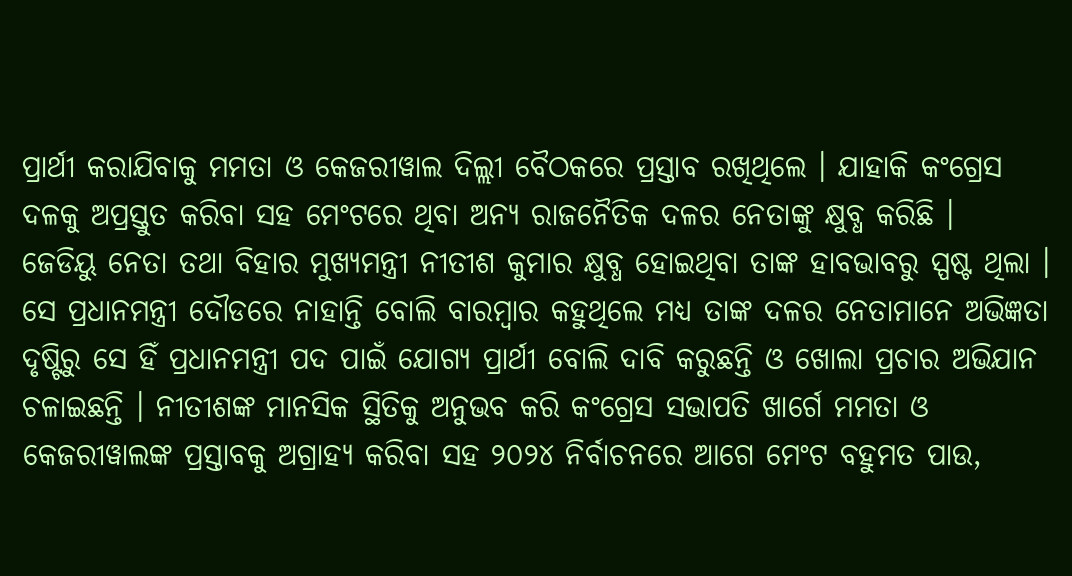ପ୍ରାର୍ଥୀ କରାଯିବାକୁ ମମତା ଓ କେଜରୀୱାଲ ଦିଲ୍ଲୀ ବୈଠକରେ ପ୍ରସ୍ତାବ ରଖିଥିଲେ । ଯାହାକି କଂଗ୍ରେସ ଦଳକୁ ଅପ୍ରସ୍ତୁତ କରିବା ସହ ମେଂଟରେ ଥିବା ଅନ୍ୟ ରାଜନୈତିକ ଦଳର ନେତାଙ୍କୁ କ୍ଷୁବ୍ଧ କରିଛି ।
ଜେଡିୟୁ ନେତା ତଥା ବିହାର ମୁଖ୍ୟମନ୍ତ୍ରୀ ନୀତୀଶ କୁମାର କ୍ଷୁବ୍ଧ ହୋଇଥିବା ତାଙ୍କ ହାବଭାବରୁ ସ୍ପଷ୍ଟ ଥିଲା । ସେ ପ୍ରଧାନମନ୍ତ୍ରୀ ଦୌଡରେ ନାହାନ୍ତି ବୋଲି ବାରମ୍ବାର କହୁଥିଲେ ମଧ୍ୟ ତାଙ୍କ ଦଳର ନେତାମାନେ ଅଭିଜ୍ଞତା ଦୃଷ୍ଟିରୁ ସେ ହିଁ ପ୍ରଧାନମନ୍ତ୍ରୀ ପଦ ପାଇଁ ଯୋଗ୍ୟ ପ୍ରାର୍ଥୀ ବୋଲି ଦାବି କରୁଛନ୍ତି ଓ ଖୋଲା ପ୍ରଚାର ଅଭିଯାନ ଚଳାଇଛନ୍ତି । ନୀତୀଶଙ୍କ ମାନସିକ ସ୍ଥିତିକୁ ଅନୁଭବ କରି କଂଗ୍ରେସ ସଭାପତି ଖାର୍ଗେ ମମତା ଓ କେଜରୀୱାଲଙ୍କ ପ୍ରସ୍ତାବକୁ ଅଗ୍ରାହ୍ୟ କରିବା ସହ ୨୦୨୪ ନିର୍ବାଚନରେ ଆଗେ ମେଂଟ ବହୁମତ ପାଉ,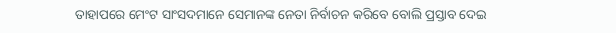ତାହାପରେ ମେଂଟ ସାଂସଦମାନେ ସେମାନଙ୍କ ନେତା ନିର୍ବାଚନ କରିବେ ବୋଲି ପ୍ରସ୍ତାବ ଦେଇ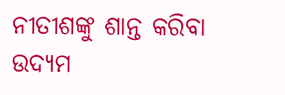ନୀତୀଶଙ୍କୁ ଶାନ୍ତ କରିବା ଉଦ୍ୟମ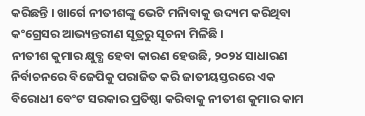କରିଛନ୍ତି । ଖାର୍ଗେ ନୀତୀଶଙ୍କୁ ଭେଟି ମନାିବାକୁ ଉଦ୍ୟମ କରିଥିବା କଂଗ୍ରେସର ଆଭ୍ୟନ୍ତରୀଣ ସୂତ୍ରରୁ ସୂଚନା ମିଳିଛି ।
ନୀତୀଶ କୁମାର କ୍ଷୁବ୍ଧ ହେବା କାରଣ ହେଉଛି, ୨୦୨୪ ସାଧାରଣ ନିର୍ବାଚନରେ ବିଜେପିକୁ ପରାଜିତ କରି ଜାତୀୟସ୍ତରରେ ଏକ ବିରୋଧୀ ବେଂଟ ସରକାର ପ୍ରତିଷ୍ଠା କରିବାକୁ ନୀତୀଶ କୁମାର କାମ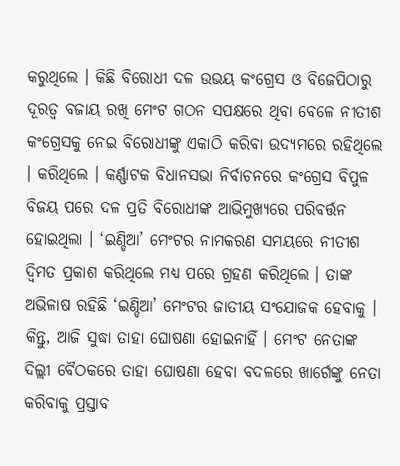କରୁଥିଲେ । କିଛି ବିରୋଧୀ ଦଳ ଉଭୟ କଂଗ୍ରେସ ଓ ବିଜେପିଠାରୁ ଦୂରତ୍ୱ ବଜାୟ ରଖି ମେଂଟ ଗଠନ ସପକ୍ଷରେ ଥିବା ବେଳେ ନୀତୀଶ କଂଗ୍ରେସକୁ ନେଇ ବିରୋଧୀଙ୍କୁ ଏକାଠି କରିବା ଉଦ୍ୟମରେ ରହିଥିଲେ । କରିଥିଲେ । କର୍ଣ୍ଣାଟକ ବିଧାନସଭା ନିର୍ବାଚନରେ କଂଗ୍ରେସ ବିପୁଳ ବିଜୟ ପରେ ଦଳ ପ୍ରତି ବିରୋଧୀଙ୍କ ଆଭିମୁଖ୍ୟରେ ପରିବର୍ତ୍ତନ ହୋଇଥିଲା । ‘ଇଣ୍ଡିଆ’ ମେଂଟର ନାମକରଣ ସମୟରେ ନୀତୀଶ ଦ୍ୱିମତ ପ୍ରକାଶ କରିଥିଲେ ମଧ୍ୟ ପରେ ଗ୍ରହଣ କରିଥିଲେ । ତାଙ୍କ ଅଭିଳାଷ ରହିଛି ‘ଇଣ୍ଡିଆ’ ମେଂଟର ଜାତୀୟ ସଂଯୋଜକ ହେବାକୁ । କିନ୍ତୁ, ଆଜି ସୁଦ୍ଧା ତାହା ଘୋଷଣା ହୋଇନାହିଁ । ମେଂଟ ନେତାଙ୍କ ଦିଲ୍ଲୀ ବୈଠକରେ ତାହା ଘୋଷଣା ହେବା ବଦଳରେ ଖାର୍ଗେଙ୍କୁ ନେତା କରିବାକୁ ପ୍ରସ୍ତାବ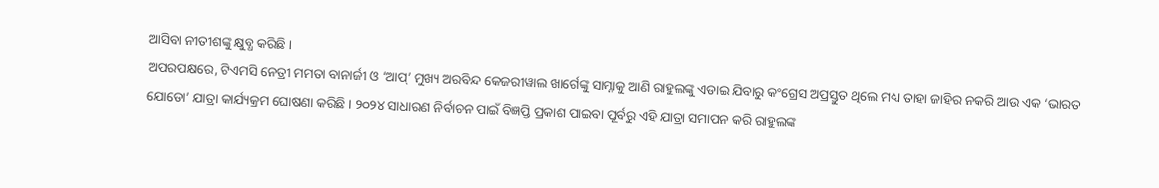ଆସିବା ନୀତୀଶଙ୍କୁ କ୍ଷୁବ୍ଧ କରିଛି ।
ଅପରପକ୍ଷରେ, ଟିଏମସି ନେତ୍ରୀ ମମତା ବାନାର୍ଜୀ ଓ ‘ଆପ୍’ ମୁଖ୍ୟ ଅରବିନ୍ଦ କେଜରୀୱାଲ ଖାର୍ଗେଙ୍କୁ ସାମ୍ନାକୁ ଆଣି ରାହୁଲଙ୍କୁ ଏଡାଇ ଯିବାରୁ କଂଗ୍ରେସ ଅପ୍ରସ୍ତୁତ ଥିଲେ ମଧ୍ୟ ତାହା ଜାହିର ନକରି ଆଉ ଏକ ‘ଭାରତ ଯୋଡୋ’ ଯାତ୍ରା କାର୍ଯ୍ୟକ୍ରମ ଘୋଷଣା କରିଛି । ୨୦୨୪ ସାଧାରଣ ନିର୍ବାଚନ ପାଇଁ ବିଜ୍ଞପ୍ତି ପ୍ରକାଶ ପାଇବା ପୂର୍ବରୁ ଏହି ଯାତ୍ରା ସମାପନ କରି ରାହୁଲଙ୍କ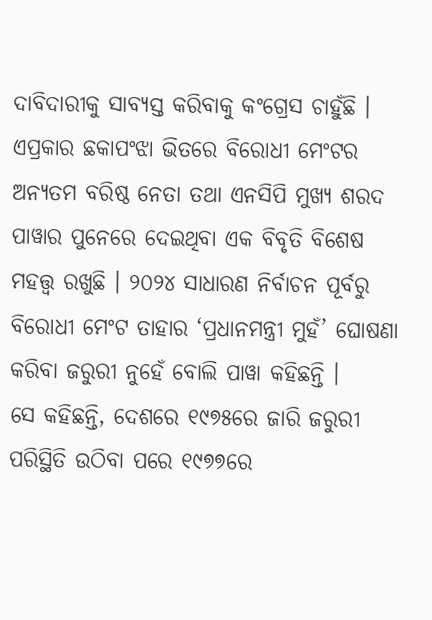ଦାବିଦାରୀକୁ ସାବ୍ୟସ୍ତ କରିବାକୁ କଂଗ୍ରେସ ଚାହୁଁଛି । ଏପ୍ରକାର ଛକାପଂଝା ଭିତରେ ବିରୋଧୀ ମେଂଟର ଅନ୍ୟତମ ବରିଷ୍ଠ ନେତା ତଥା ଏନସିପି ମୁଖ୍ୟ ଶରଦ ପାୱାର ପୁନେରେ ଦେଇଥିବା ଏକ ବିବୃତି ବିଶେଷ ମହତ୍ତ୍ୱ ରଖୁଛି । ୨୦୨୪ ସାଧାରଣ ନିର୍ବାଚନ ପୂର୍ବରୁ ବିରୋଧୀ ମେଂଟ ତାହାର ‘ପ୍ରଧାନମନ୍ତ୍ରୀ ମୁହଁ’ ଘୋଷଣା କରିବା ଜରୁରୀ ନୁହେଁ ବୋଲି ପାୱା କହିଛନ୍ତି ।
ସେ କହିଛନ୍ତି, ଦେଶରେ ୧୯୭୫ରେ ଜାରି ଜରୁରୀ ପରିସ୍ଥିତି ଉଠିବା ପରେ ୧୯୭୭ରେ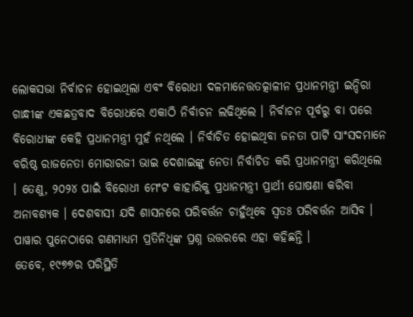ଲୋକସଭା ନିର୍ବାଚନ ହୋଇଥିଲା ଏବଂ ବିରୋଧୀ ଦଳମାନେତ୍ତତତ୍କାଳୀନ ପ୍ରଧାନମନ୍ତ୍ରୀ ଇନ୍ଦିରା ଗାନ୍ଧୀଙ୍କ ଏକଛତ୍ରବାଦ ବିରୋଧରେ ଏକାଠି ନିର୍ବାଚନ ଲଢିଥିଲେ । ନିର୍ବାଚନ ପୂର୍ବରୁ ବା ପରେ ବିରୋଧୀଙ୍କ କେହି ପ୍ରଧାନମନ୍ତ୍ରୀ ମୁହଁ ନଥିଲେ । ନିର୍ବାଚିତ ହୋଇଥିବା ଜନତା ପାର୍ଟି ସାଂସଦମାନେ ବରିଷ୍ଠ ରାଜନେତା ମୋରାରଜୀ ଭାଇ ଦେଶାଇଙ୍କୁ ନେତା ନିର୍ବାଚିତ କରି ପ୍ରଧାନମନ୍ତ୍ରୀ କରିଥିଲେ । ତେଣୁ, ୨୦୨୪ ପାଇଁ ବିରୋଧୀ ମେଂଟ କାହାରିକୁ ପ୍ରଧାନମନ୍ତ୍ରୀ ପ୍ରାର୍ଥୀ ଘୋଷଣା କରିବା ଅନାବଶ୍ୟକ । ଦେଶବାସୀ ଯଦି ଶାସନରେ ପରିବର୍ତ୍ତନ ଚାହୁଁଥିବେ ସ୍ୱତଃ ପରିବର୍ତ୍ତନ ଆସିବ । ପାୱାର ପୁନେଠାରେ ଗଣମାଧ୍ୟମ ପ୍ରତିନିଧିଙ୍କ ପ୍ରଶ୍ନ ଉତ୍ତରରେ ଏହା କହିଛନ୍ତି ।
ତେବେ, ୧୯୭୭ର ପରିସ୍ଥିତି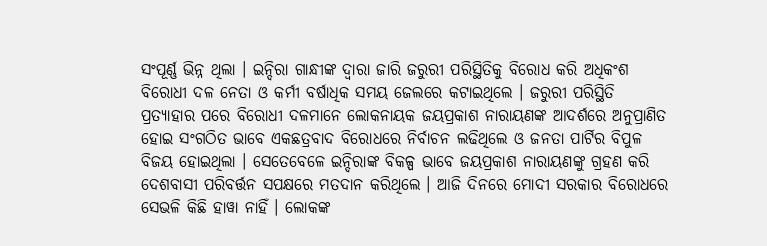ସଂପୂର୍ଣ୍ଣ ଭିନ୍ନ ଥିଲା । ଇନ୍ଦିରା ଗାନ୍ଧୀଙ୍କ ଦ୍ୱାରା ଜାରି ଜରୁରୀ ପରିସ୍ଥିତିକୁ ବିରୋଧ କରି ଅଧିକଂଶ ବିରୋଧୀ ଦଳ ନେତା ଓ କର୍ମୀ ବର୍ଷାଧିକ ସମୟ ଜେଲରେ କଟାଇଥିଲେ । ଜରୁରୀ ପରିସ୍ଥିତି ପ୍ରତ୍ୟାହାର ପରେ ବିରୋଧୀ ଦଳମାନେ ଲୋକନାୟକ ଜୟପ୍ରକାଶ ନାରାୟଣଙ୍କ ଆଦର୍ଶରେ ଅନୁପ୍ରାଣିତ ହୋଇ ସଂଗଠିତ ଭାବେ ଏକଛତ୍ରବାଦ ବିରୋଧରେ ନିର୍ବାଚନ ଲଢିଥିଲେ ଓ ଜନତା ପାର୍ଟିର ବିପୁଳ ବିଜୟ ହୋଇଥିଲା । ସେତେବେଳେ ଇନ୍ଦିରାଙ୍କ ବିକଳ୍ପ ଭାବେ ଜୟପ୍ରକାଶ ନାରାୟଣଙ୍କୁ ଗ୍ରହଣ କରି ଦେଶବାସୀ ପରିବର୍ତ୍ତନ ସପକ୍ଷରେ ମତଦାନ କରିଥିଲେ । ଆଜି ଦିନରେ ମୋଦୀ ସରକାର ବିରୋଧରେ ସେଭଳି କିଛି ହାୱା ନାହିଁ । ଲୋକଙ୍କ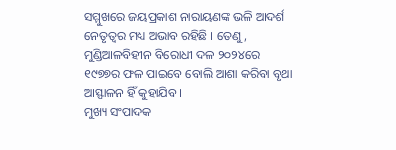ସମ୍ମୁଖରେ ଜୟପ୍ରକାଶ ନାରାୟଣଙ୍କ ଭଳି ଆଦର୍ଶ ନେତୃତ୍ୱର ମଧ୍ୟ ଅଭାବ ରହିଛି । ତେଣୁ, ମୁଣ୍ଡିଆଳବିହୀନ ବିରୋଧୀ ଦଳ ୨୦୨୪ରେ ୧୯୭୭ର ଫଳ ପାଇବେ ବୋଲି ଆଶା କରିବା ବୃଥା ଆସ୍ଫାଳନ ହିଁ କୁହାଯିବ ।
ମୁଖ୍ୟ ସଂପାଦକ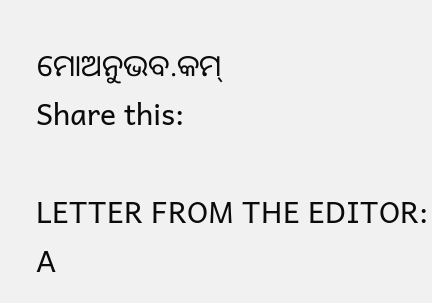ମୋଅନୁଭବ.କମ୍
Share this:

LETTER FROM THE EDITOR: A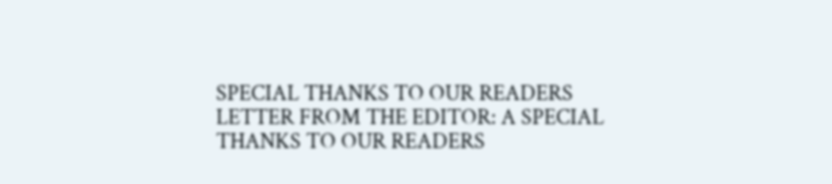SPECIAL THANKS TO OUR READERS
LETTER FROM THE EDITOR: A SPECIAL THANKS TO OUR READERS